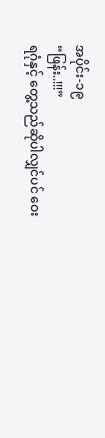အပိုင်း-၁၉
“ဖြန်း..!!!”
ရဂုံနှင့် တွေ့သည်ဆိုပါလျှင်ပင် ဝေး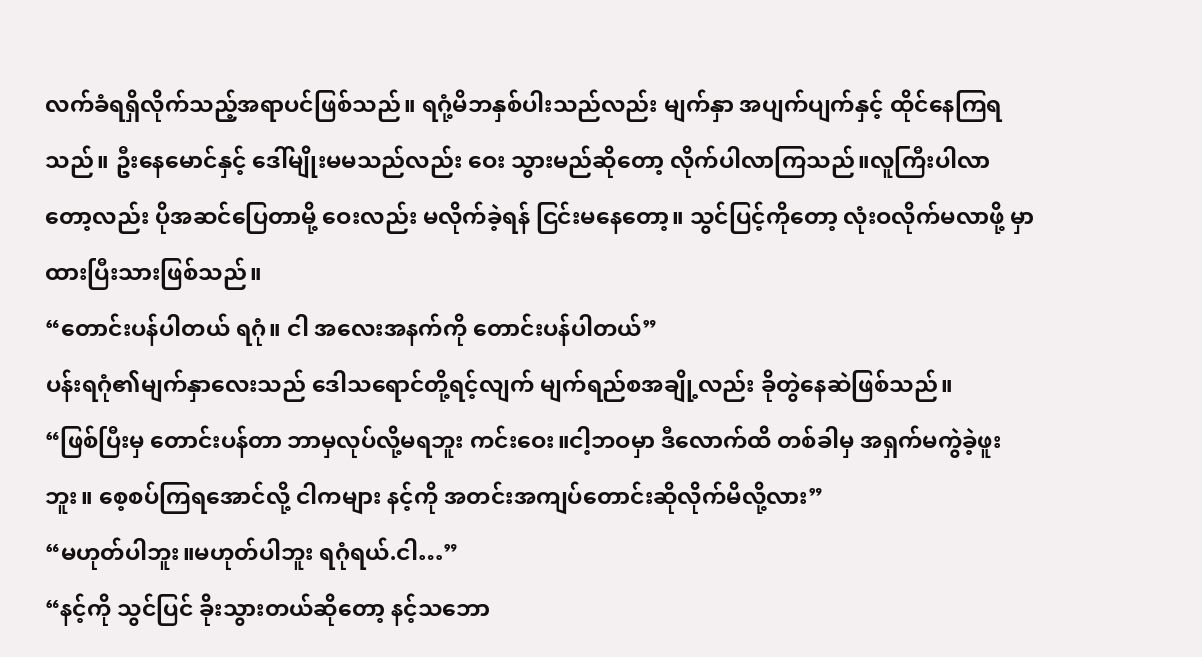လက်ခံရရှိလိုက်သည့်အရာပင်ဖြစ်သည်။ ရဂုံ့မိဘနှစ်ပါးသည်လည်း မျက်နှာ အပျက်ပျက်နှင့် ထိုင်နေကြရသည်။ ဦးနေမောင်နှင့် ဒေါ်မျိုးမမသည်လည်း ဝေး သွားမည်ဆိုတော့ လိုက်ပါလာကြသည်။လူကြီးပါလာတော့လည်း ပိုအဆင်ပြေတာမို့ ဝေးလည်း မလိုက်ခဲ့ရန် ငြင်းမနေတော့။ သွင်ပြင့်ကိုတော့ လုံးဝလိုက်မလာဖို့ မှာထားပြီးသားဖြစ်သည်။
“တောင်းပန်ပါတယ် ရဂုံ။ ငါ အလေးအနက်ကို တောင်းပန်ပါတယ်”
ပန်းရဂုံ၏မျက်နှာလေးသည် ဒေါသရောင်တို့ရင့်လျက် မျက်ရည်စအချို့လည်း ခိုတွဲနေဆဲဖြစ်သည်။
“ဖြစ်ပြီးမှ တောင်းပန်တာ ဘာမှလုပ်လို့မရဘူး ကင်းဝေး။ငါ့ဘဝမှာ ဒီလောက်ထိ တစ်ခါမှ အရှက်မကွဲခဲ့ဖူးဘူး။ စေ့စပ်ကြရအောင်လို့ ငါကများ နင့်ကို အတင်းအကျပ်တောင်းဆိုလိုက်မိလို့လား”
“မဟုတ်ပါဘူး။မဟုတ်ပါဘူး ရဂုံရယ်.ငါ…”
“နင့်ကို သွင်ပြင် ခိုးသွားတယ်ဆိုတော့ နင့်သဘော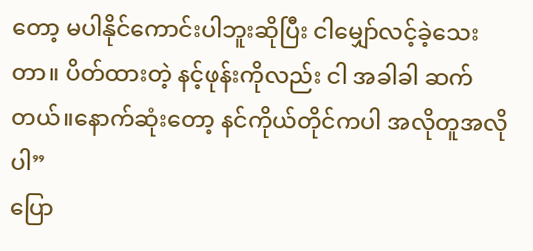တော့ မပါနိုင်ကောင်းပါဘူးဆိုပြီး ငါမျှော်လင့်ခဲ့သေးတာ။ ပိတ်ထားတဲ့ နင့်ဖုန်းကိုလည်း ငါ အခါခါ ဆက်တယ်။နောက်ဆုံးတော့ နင်ကိုယ်တိုင်ကပါ အလိုတူအလိုပါ”
ပြော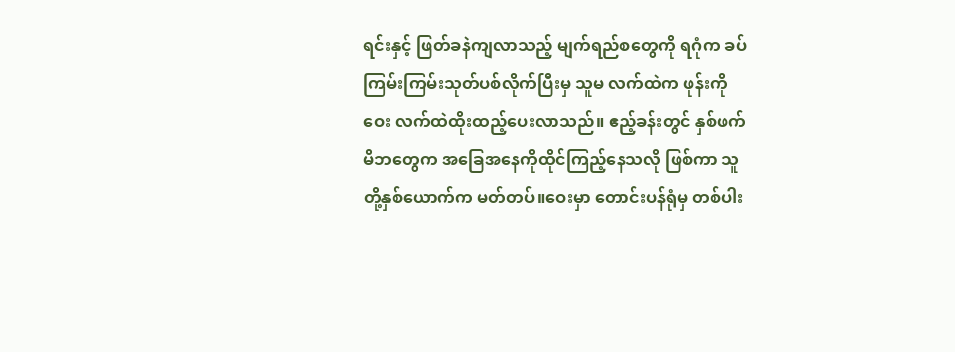ရင်းနှင့် ဖြတ်ခနဲကျလာသည့် မျက်ရည်စတွေကို ရဂုံက ခပ်ကြမ်းကြမ်းသုတ်ပစ်လိုက်ပြီးမှ သူမ လက်ထဲက ဖုန်းကို ဝေး လက်ထဲထိုးထည့်ပေးလာသည်။ ဧည့်ခန်းတွင် နှစ်ဖက်မိဘတွေက အခြေအနေကိုထိုင်ကြည့်နေသလို ဖြစ်ကာ သူတို့နှစ်ယောက်က မတ်တပ်။ဝေးမှာ တောင်းပန်ရုံမှ တစ်ပါး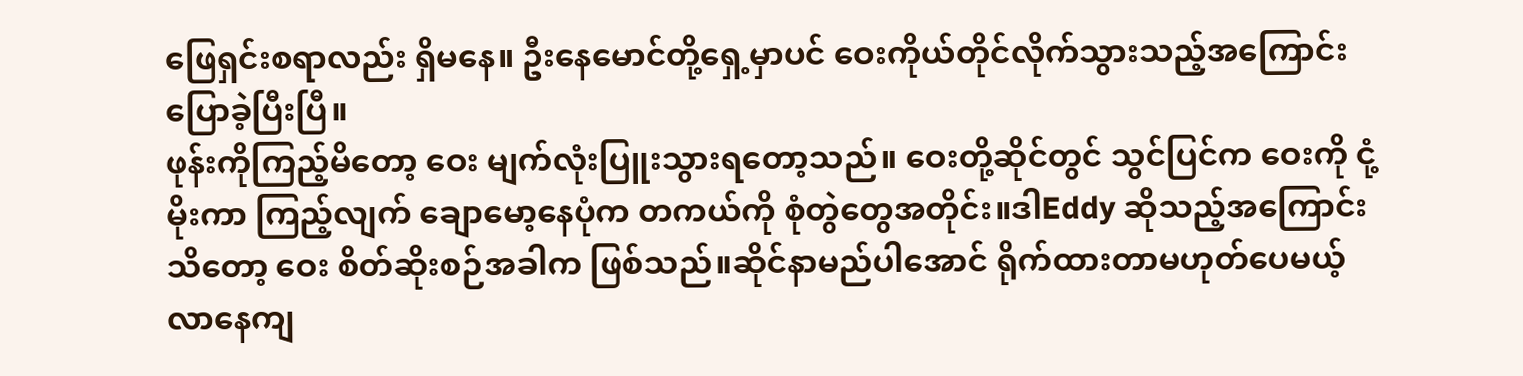ဖြေရှင်းစရာလည်း ရှိမနေ။ ဦးနေမောင်တို့ရှေ့မှာပင် ဝေးကိုယ်တိုင်လိုက်သွားသည့်အကြောင်း ပြောခဲ့ပြီးပြီ။
ဖုန်းကိုကြည့်မိတော့ ဝေး မျက်လုံးပြူးသွားရတော့သည်။ ဝေးတို့ဆိုင်တွင် သွင်ပြင်က ဝေးကို ငုံ့မိုးကာ ကြည့်လျက် ချောမော့နေပုံက တကယ်ကို စုံတွဲတွေအတိုင်း။ဒါEddy ဆိုသည့်အကြောင်း သိတော့ ဝေး စိတ်ဆိုးစဉ်အခါက ဖြစ်သည်။ဆိုင်နာမည်ပါအောင် ရိုက်ထားတာမဟုတ်ပေမယ့် လာနေကျ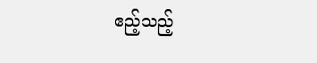ဧည့်သည့်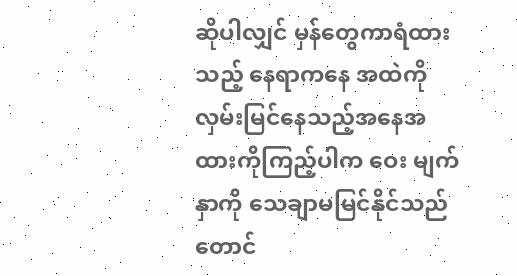ဆိုပါလျှင် မှန်တွေကာရံထားသည့် နေရာကနေ အထဲကိုလှမ်းမြင်နေသည့်အနေအထားကိုကြည့်ပါက ဝေး မျက်နှာကို သေချာမမြင်နိုင်သည်တောင်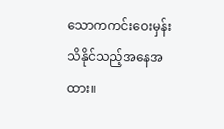သောကကင်းဝေးမှန်း သိနိုင်သည့်အနေအထား။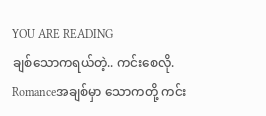YOU ARE READING
ချစ်သောကရယ်တဲ့.. ကင်းစေလို.
Romanceအချစ်မှာ သောကတို့ ကင်း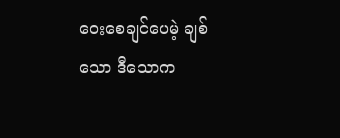ဝေးစေချင်ပေမဲ့ ချစ်သော ဒီသောက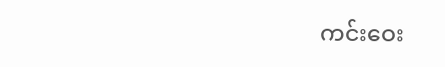ကင်းဝေး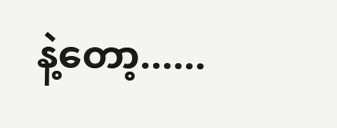နဲ့တော့......